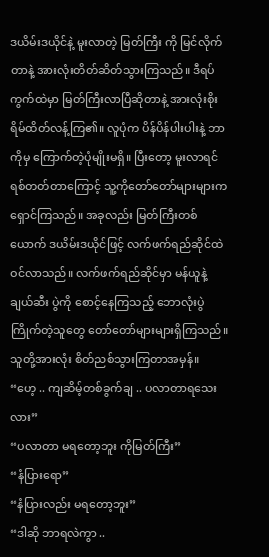ဒယိမ်းဒယိုင်နဲ့ မူးလာတဲ့ မြတ်ကြီး ကို မြင်လိုက်တာနဲ့ အားလုံးတိတ်ဆိတ်သွားကြသည်။ ဒီရပ်ကွက်ထဲမှာ မြတ်ကြီးလာပြီဆိုတာနဲ့ အားလုံးစိုးရိမ်ထိတ်လန့်ကြ၏။ လူပုံက ပိန်ပိန်ပါးပါးနဲ့ ဘာကိုမှ ကြောက်တဲ့ပုံမျိုးမရှိ။ ပြီးတော့ မူးလာရင် ရစ်တတ်တာကြောင့် သူ့ကိုတော်တော်များများက ရှောင်ကြသည်။ အခုလည်း မြတ်ကြီးတစ်ယောက် ဒယိမ်းဒယိုင်ဖြင့် လက်ဖက်ရည်ဆိုင်ထဲ ဝင်လာသည်။ လက်ဖက်ရည်ဆိုင်မှာ မန်ယူနဲ့ချယ်ဆီး ပွဲကို စောင့်နေကြသည့် ဘောလုံးပွဲကြိုက်တဲ့သူတွေ တော်တော်များများရှိကြသည်။ သူတို့အားလုံး စိတ်ညစ်သွားကြတာအမှန်။
“ဟေ့ .. ကျဆိမ့်တစ်ခွက်ချ .. ပလာတာရသေးလား”
“ပလာတာ မရတော့ဘူး ကိုမြတ်ကြီး”
“နံပြားရော”
“နံပြားလည်း မရတော့ဘူး”
“ဒါဆို ဘာရလဲကွာ ..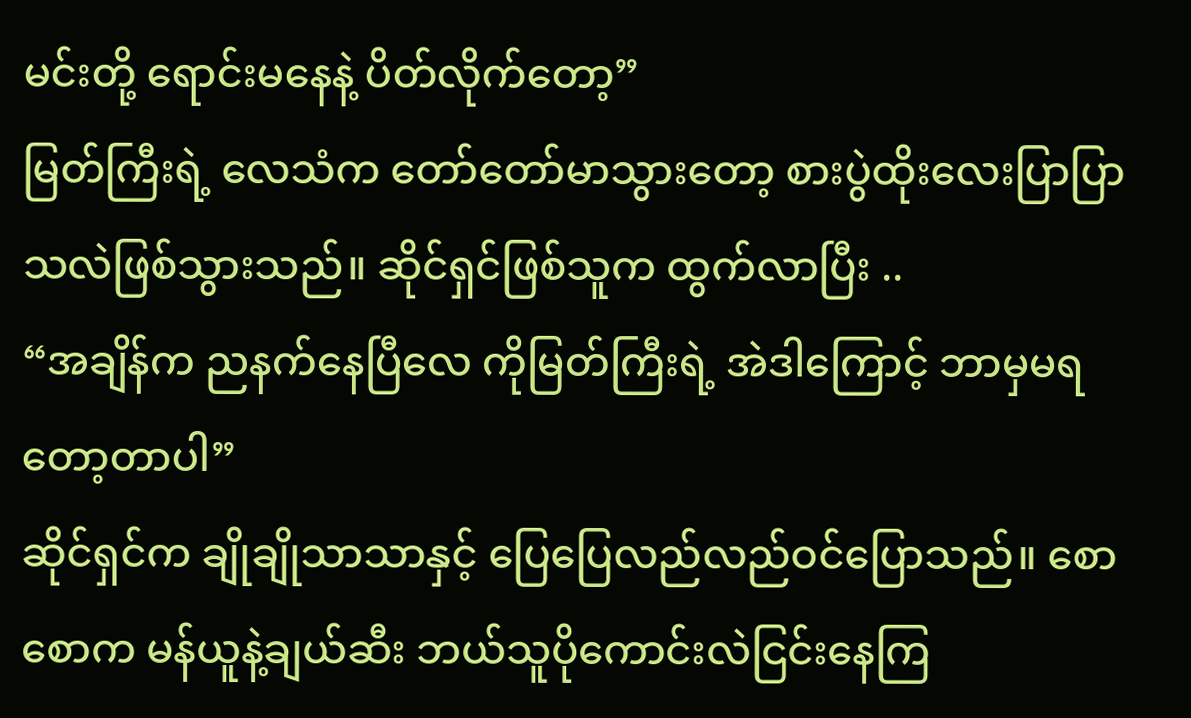မင်းတို့ ရောင်းမနေနဲ့ ပိတ်လိုက်တော့”
မြတ်ကြီးရဲ့ လေသံက တော်တော်မာသွားတော့ စားပွဲထိုးလေးပြာပြာသလဲဖြစ်သွားသည်။ ဆိုင်ရှင်ဖြစ်သူက ထွက်လာပြီး ..
“အချိန်က ညနက်နေပြီလေ ကိုမြတ်ကြီးရဲ့ အဲဒါကြောင့် ဘာမှမရတော့တာပါ”
ဆိုင်ရှင်က ချိုချိုသာသာနှင့် ပြေပြေလည်လည်ဝင်ပြောသည်။ စောစောက မန်ယူနဲ့ချယ်ဆီး ဘယ်သူပိုကောင်းလဲငြင်းနေကြ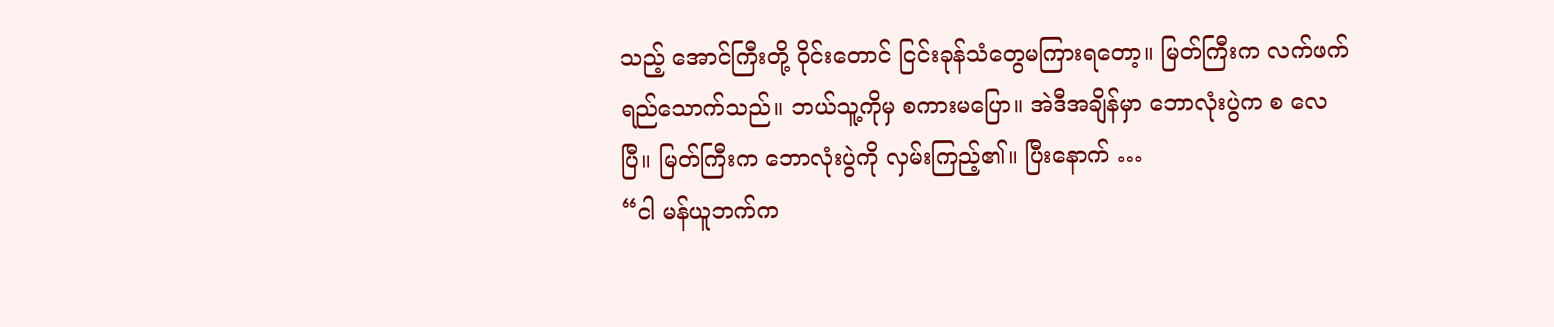သည့် အောင်ကြီးတို့ ဝိုင်းတောင် ငြင်းခုန်သံတွေမကြားရတော့။ မြတ်ကြီးက လက်ဖက်ရည်သောက်သည်။ ဘယ်သူ့ကိုမှ စကားမပြော။ အဲဒီအချိန်မှာ ဘောလုံးပွဲက စ လေပြီ။ မြတ်ကြီးက ဘောလုံးပွဲကို လှမ်းကြည့်၏။ ပြီးနောက် …
“ငါ မန်ယူဘက်က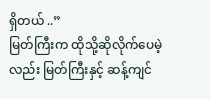ရှိတယ် ..”
မြတ်ကြီးက ထိုသို့ဆိုလိုက်ပေမဲ့လည်း မြတ်ကြီးနှင့် ဆန့်ကျင်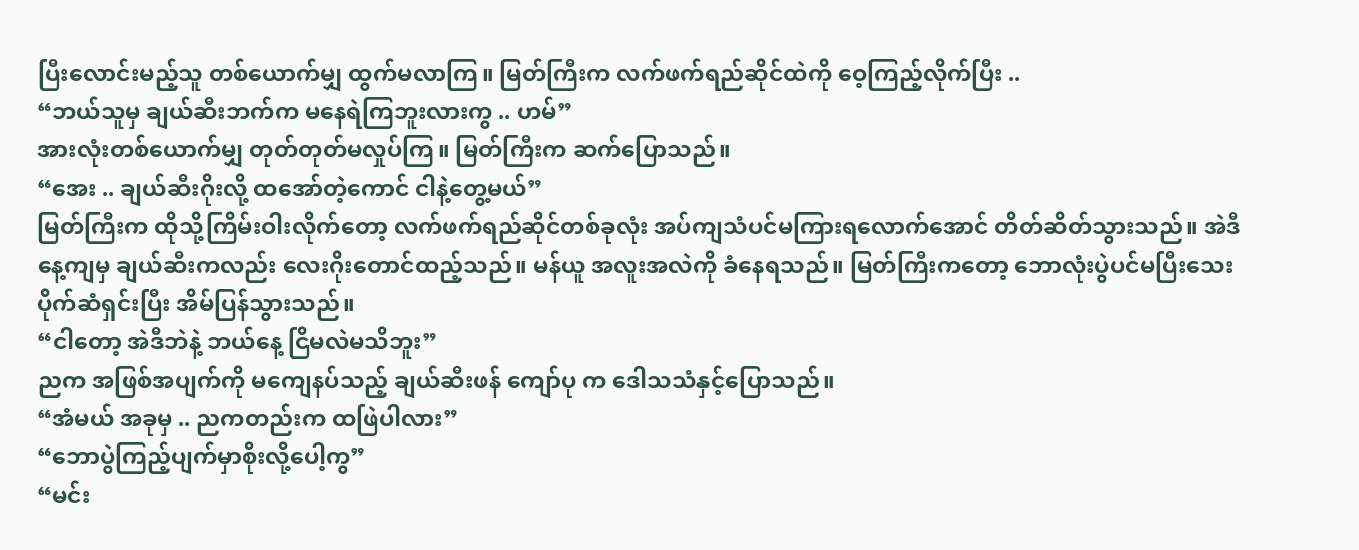ပြီးလောင်းမည့်သူ တစ်ယောက်မျှ ထွက်မလာကြ။ မြတ်ကြီးက လက်ဖက်ရည်ဆိုင်ထဲကို ဝေ့ကြည့်လိုက်ပြီး ..
“ဘယ်သူမှ ချယ်ဆီးဘက်က မနေရဲကြဘူးလားကွ .. ဟမ်”
အားလုံးတစ်ယောက်မျှ တုတ်တုတ်မလှုပ်ကြ။ မြတ်ကြီးက ဆက်ပြောသည်။
“အေး .. ချယ်ဆီးဂိုးလို့ ထအော်တဲ့ကောင် ငါနဲ့တွေ့မယ်”
မြတ်ကြီးက ထိုသို့ကြိမ်းဝါးလိုက်တော့ လက်ဖက်ရည်ဆိုင်တစ်ခုလုံး အပ်ကျသံပင်မကြားရလောက်အောင် တိတ်ဆိတ်သွားသည်။ အဲဒီနေ့ကျမှ ချယ်ဆီးကလည်း လေးဂိုးတောင်ထည့်သည်။ မန်ယူ အလူးအလဲကို ခံနေရသည်။ မြတ်ကြီးကတော့ ဘောလုံးပွဲပင်မပြီးသေး ပိုက်ဆံရှင်းပြီး အိမ်ပြန်သွားသည်။
“ငါတော့ အဲဒီဘဲနဲ့ ဘယ်နေ့ ငြိမလဲမသိဘူး”
ညက အဖြစ်အပျက်ကို မကျေနပ်သည့် ချယ်ဆီးဖန် ကျော်ပု က ဒေါသသံနှင့်ပြောသည်။
“အံမယ် အခုမှ .. ညကတည်းက ထဖြဲပါလား”
“ဘောပွဲကြည့်ပျက်မှာစိုးလို့ပေါ့ကွ”
“မင်း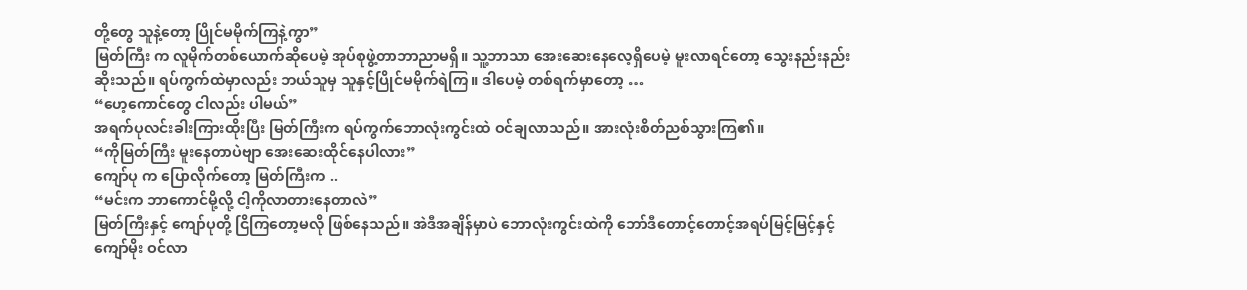တို့တွေ သူနဲ့တော့ ပြိုင်မမိုက်ကြနဲ့ကွာ”
မြတ်ကြီး က လူမိုက်တစ်ယောက်ဆိုပေမဲ့ အုပ်စုဖွဲ့တာဘာညာမရှိ။ သူ့ဘာသာ အေးဆေးနေလေ့ရှိပေမဲ့ မူးလာရင်တော့ သွေးနည်းနည်းဆိုးသည်။ ရပ်ကွက်ထဲမှာလည်း ဘယ်သူမှ သူနှင့်ပြိုင်မမိုက်ရဲကြ။ ဒါပေမဲ့ တစ်ရက်မှာတော့ …
“ဟေ့ကောင်တွေ ငါလည်း ပါမယ်”
အရက်ပုလင်းခါးကြားထိုးပြီး မြတ်ကြီးက ရပ်ကွက်ဘောလုံးကွင်းထဲ ဝင်ချလာသည်။ အားလုံးစိတ်ညစ်သွားကြ၏။
“ကိုမြတ်ကြီး မူးနေတာပဲဗျာ အေးဆေးထိုင်နေပါလား”
ကျော်ပု က ပြောလိုက်တော့ မြတ်ကြီးက ..
“မင်းက ဘာကောင်မို့လို့ ငါ့ကိုလာတားနေတာလဲ”
မြတ်ကြီးနှင့် ကျော်ပုတို့ ငြိကြတော့မလို ဖြစ်နေသည်။ အဲဒီအချိန်မှာပဲ ဘောလုံးကွင်းထဲကို ဘော်ဒီတောင့်တောင့်အရပ်မြင့်မြင့်နှင့် ကျော်မိုး ဝင်လာ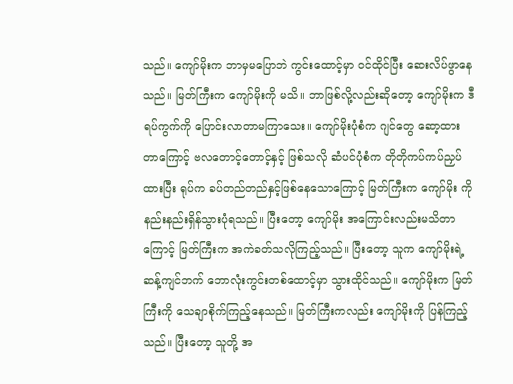သည်။ ကျော်မိုးက ဘာမှမပြောဘဲ ကွင်းထောင့်မှာ ဝင်ထိုင်ပြီး ဆေးလိပ်ဖွာနေသည်။ မြတ်ကြီးက ကျော်မိုးကို မသိ။ ဘာဖြစ်လို့လည်းဆိုတော့ ကျော်မိုးက ဒီရပ်ကွက်ကို ပြောင်းလာတာမကြာသေး။ ကျော်မိုးပုံစံက ဂျင်တွေ ဆော့ထားတာကြောင့် ဗလတောင့်တောင့်နှင့် ဖြစ်သလို ဆံပင်ပုံစံက တိုတိုကပ်ကပ်ညှပ်ထားပြီး ရုပ်က ခပ်တည်တည်နှင့်ဖြစ်နေသောကြောင့် မြတ်ကြီးက ကျော်မိုး ကို နည်းနည်းရှိန်သွားပုံရသည်။ ပြီးတော့ ကျော်မိုး အကြောင်းလည်းမသိတာကြောင့် မြတ်ကြီးက အကဲခတ်သလိုကြည့်သည်။ ပြီးတော့ သူက ကျော်မိုးရဲ့ ဆန့်ကျင်ဘက် ဘောလုံးကွင်းတစ်ထောင့်မှာ သွားထိုင်သည်။ ကျော်မိုးက မြတ်ကြီးကို သေချာစိုက်ကြည့်နေသည်။ မြတ်ကြီးကလည်း ကျော်မိုးကို ပြန်ကြည့်သည်။ ပြီးတော့ သူတို့ အ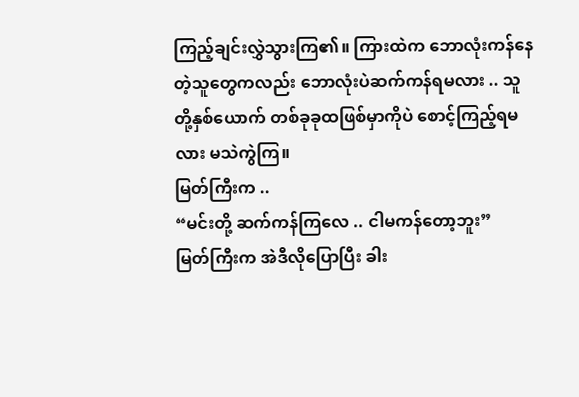ကြည့်ချင်းလွှဲသွားကြ၏။ ကြားထဲက ဘောလုံးကန်နေတဲ့သူတွေကလည်း ဘောလုံးပဲဆက်ကန်ရမလား .. သူတို့နှစ်ယောက် တစ်ခုခုထဖြစ်မှာကိုပဲ စောင့်ကြည့်ရမလား မသဲကွဲကြ။
မြတ်ကြီးက ..
“မင်းတို့ ဆက်ကန်ကြလေ .. ငါမကန်တော့ဘူး”
မြတ်ကြီးက အဲဒီလိုပြောပြီး ခါး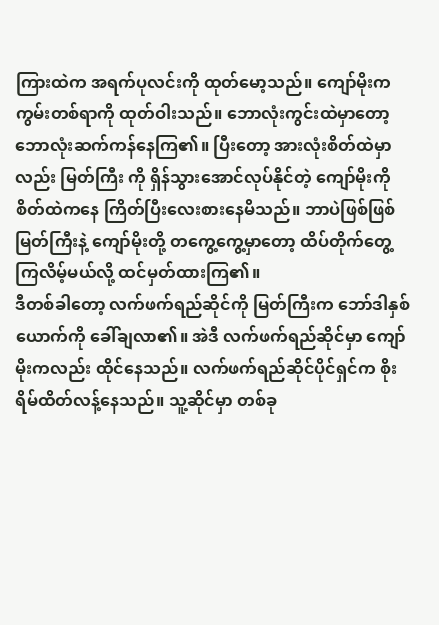ကြားထဲက အရက်ပုလင်းကို ထုတ်မော့သည်။ ကျော်မိုးက ကွမ်းတစ်ရာကို ထုတ်ဝါးသည်။ ဘောလုံးကွင်းထဲမှာတော့ ဘောလုံးဆက်ကန်နေကြ၏။ ပြီးတော့ အားလုံးစိတ်ထဲမှာလည်း မြတ်ကြီး ကို ရှိန်သွားအောင်လုပ်နိုင်တဲ့ ကျော်မိုးကို စိတ်ထဲကနေ ကြိတ်ပြီးလေးစားနေမိသည်။ ဘာပဲဖြစ်ဖြစ် မြတ်ကြီးနဲ့ ကျော်မိုးတို့ တကွေ့ကွေ့မှာတော့ ထိပ်တိုက်တွေ့ကြလိမ့်မယ်လို့ ထင်မှတ်ထားကြ၏။
ဒီတစ်ခါတော့ လက်ဖက်ရည်ဆိုင်ကို မြတ်ကြီးက ဘော်ဒါနှစ်ယောက်ကို ခေါ်ချလာ၏။ အဲဒီ လက်ဖက်ရည်ဆိုင်မှာ ကျော်မိုးကလည်း ထိုင်နေသည်။ လက်ဖက်ရည်ဆိုင်ပိုင်ရှင်က စိုးရိမ်ထိတ်လန့်နေသည်။ သူ့ဆိုင်မှာ တစ်ခု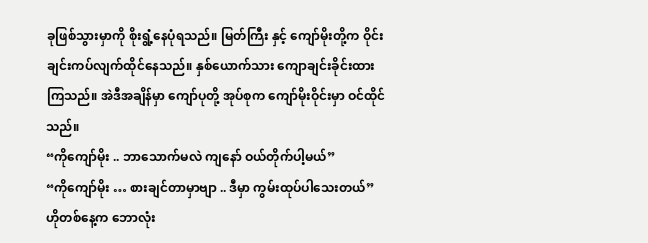ခုဖြစ်သွားမှာကို စိုးရွံ့နေပုံရသည်။ မြတ်ကြီး နှင့် ကျော်မိုးတို့က ဝိုင်းချင်းကပ်လျက်ထိုင်နေသည်။ နှစ်ယောက်သား ကျောချင်းခိုင်းထားကြသည်။ အဲဒီအချိန်မှာ ကျော်ပုတို့ အုပ်စုက ကျော်မိုးဝိုင်းမှာ ဝင်ထိုင်သည်။
“ကိုကျော်မိုး .. ဘာသောက်မလဲ ကျနော် ဝယ်တိုက်ပါ့မယ်”
“ကိုကျော်မိုး … စားချင်တာမှာဗျာ .. ဒီမှာ ကွမ်းထုပ်ပါသေးတယ်”
ဟိုတစ်နေ့က ဘောလုံး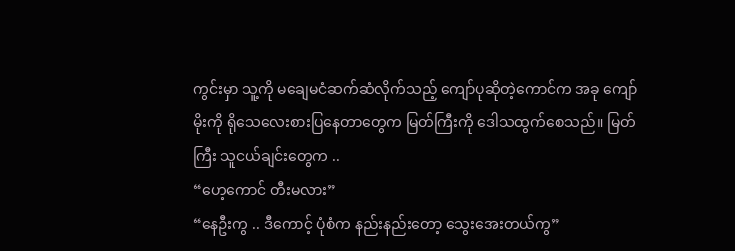ကွင်းမှာ သူ့ကို မချေမငံဆက်ဆံလိုက်သည့် ကျော်ပုဆိုတဲ့ကောင်က အခု ကျော်မိုးကို ရိုသေလေးစားပြနေတာတွေက မြတ်ကြီးကို ဒေါသထွက်စေသည်။ မြတ်ကြီး သူငယ်ချင်းတွေက ..
“ဟေ့ကောင် တီးမလား”
“နေဦးကွ .. ဒီကောင့် ပုံစံက နည်းနည်းတော့ သွေးအေးတယ်ကွ”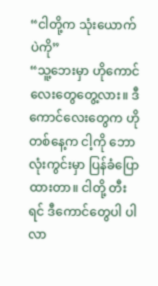“ငါတို့က သုံးယောက်ပဲကို”
“သူ့ဘေးမှာ ဟိုကောင်လေးတွေတွေ့လား။ ဒီကောင်လေးတွေက ဟိုတစ်နေ့က ငါ့ကို ဘောလုံးကွင်းမှာ ပြန်ခံပြောထားတာ။ ငါတို့ တီးရင် ဒီကောင်တွေပါ ပါလာ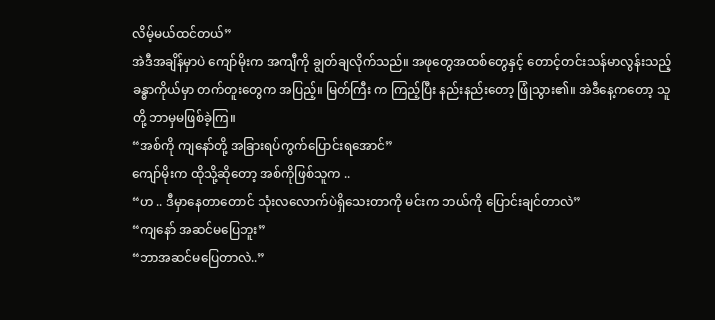လိမ့်မယ်ထင်တယ်”
အဲဒီအချိန်မှာပဲ ကျော်မိုးက အကျီကို ချွတ်ချလိုက်သည်။ အဖုတွေအထစ်တွေနှင့် တောင့်တင်းသန်မာလွန်းသည့် ခန္ဓာကိုယ်မှာ တက်တူးတွေက အပြည့်။ မြတ်ကြီး က ကြည့်ပြီး နည်းနည်းတော့ ဖြုံသွား၏။ အဲဒီနေ့ကတော့ သူတို့ ဘာမှမဖြစ်ခဲ့ကြ။
“အစ်ကို ကျနော်တို့ အခြားရပ်ကွက်ပြောင်းရအောင်”
ကျော်မိုးက ထိုသို့ဆိုတော့ အစ်ကိုဖြစ်သူက ..
“ဟ .. ဒီမှာနေတာတောင် သုံးလလောက်ပဲရှိသေးတာကို မင်းက ဘယ်ကို ပြောင်းချင်တာလဲ”
“ကျနော် အဆင်မပြေဘူး”
“ဘာအဆင်မပြေတာလဲ..”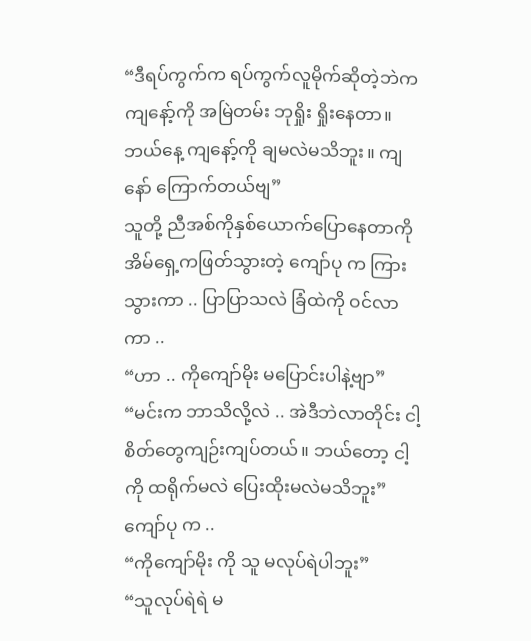“ဒီရပ်ကွက်က ရပ်ကွက်လူမိုက်ဆိုတဲ့ဘဲက ကျနော့်ကို အမြဲတမ်း ဘုရှိုး ရှိုးနေတာ။ ဘယ်နေ့ ကျနော့်ကို ချမလဲမသိဘူး။ ကျနော် ကြောက်တယ်ဗျ”
သူတို့ ညီအစ်ကိုနှစ်ယောက်ပြောနေတာကို အိမ်ရှေ့ကဖြတ်သွားတဲ့ ကျော်ပု က ကြားသွားကာ .. ပြာပြာသလဲ ခြံထဲကို ဝင်လာကာ ..
“ဟာ .. ကိုကျော်မိုး မပြောင်းပါနဲ့ဗျာ”
“မင်းက ဘာသိလို့လဲ .. အဲဒီဘဲလာတိုင်း ငါ့စိတ်တွေကျဉ်းကျပ်တယ်။ ဘယ်တော့ ငါ့ကို ထရိုက်မလဲ ပြေးထိုးမလဲမသိဘူး”
ကျော်ပု က ..
“ကိုကျော်မိုး ကို သူ မလုပ်ရဲပါဘူး”
“သူလုပ်ရဲရဲ မ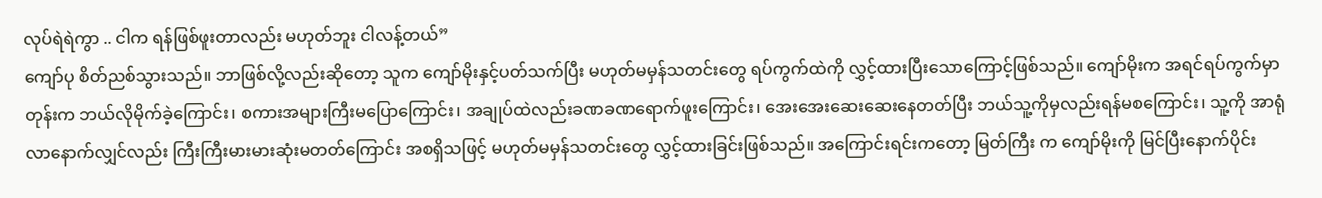လုပ်ရဲရဲကွာ .. ငါက ရန်ဖြစ်ဖူးတာလည်း မဟုတ်ဘူး ငါလန့်တယ်”
ကျော်ပု စိတ်ညစ်သွားသည်။ ဘာဖြစ်လို့လည်းဆိုတော့ သူက ကျော်မိုးနှင့်ပတ်သက်ပြီး မဟုတ်မမှန်သတင်းတွေ ရပ်ကွက်ထဲကို လွှင့်ထားပြီးသောကြောင့်ဖြစ်သည်။ ကျော်မိုးက အရင်ရပ်ကွက်မှာတုန်းက ဘယ်လိုမိုက်ခဲ့ကြောင်း၊ စကားအများကြီးမပြောကြောင်း၊ အချုပ်ထဲလည်းခဏခဏရောက်ဖူးကြောင်း၊ အေးအေးဆေးဆေးနေတတ်ပြီး ဘယ်သူ့ကိုမှလည်းရန်မစကြောင်း၊ သူ့ကို အာရုံလာနောက်လျှင်လည်း ကြီးကြီးမားမားဆုံးမတတ်ကြောင်း အစရှိသဖြင့် မဟုတ်မမှန်သတင်းတွေ လွှင့်ထားခြင်းဖြစ်သည်။ အကြောင်းရင်းကတော့ မြတ်ကြီး က ကျော်မိုးကို မြင်ပြီးနောက်ပိုင်း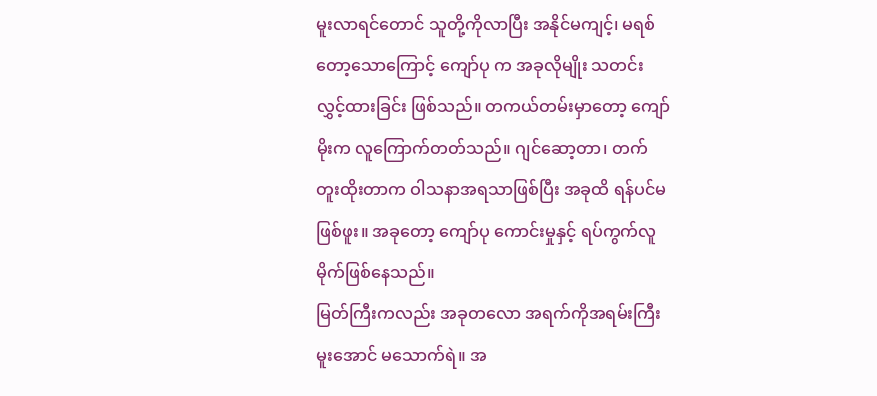မူးလာရင်တောင် သူတို့ကိုလာပြီး အနိုင်မကျင့်၊ မရစ်တော့သောကြောင့် ကျော်ပု က အခုလိုမျိုး သတင်းလွှင့်ထားခြင်း ဖြစ်သည်။ တကယ်တမ်းမှာတော့ ကျော်မိုးက လူကြောက်တတ်သည်။ ဂျင်ဆော့တာ၊ တက်တူးထိုးတာက ဝါသနာအရသာဖြစ်ပြီး အခုထိ ရန်ပင်မဖြစ်ဖူး။ အခုတော့ ကျော်ပု ကောင်းမှုနှင့် ရပ်ကွက်လူမိုက်ဖြစ်နေသည်။
မြတ်ကြီးကလည်း အခုတလော အရက်ကိုအရမ်းကြီးမူးအောင် မသောက်ရဲ။ အ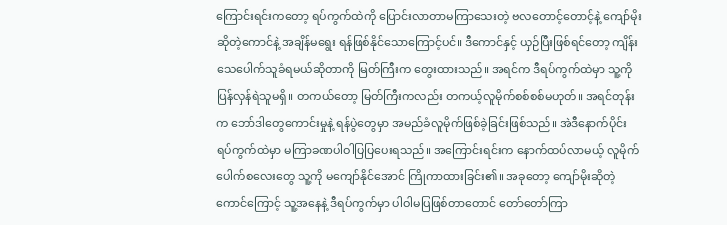ကြောင်းရင်းကတော့ ရပ်ကွက်ထဲကို ပြောင်းလာတာမကြာသေးတဲ့ ဗလတောင့်တောင့်နဲ့ ကျော်မိုးဆိုတဲ့ကောင်နဲ့ အချိန်မရွေး ရန်ဖြစ်နိုင်သောကြောင့်ပင်။ ဒီကောင်နှင့် ယှဉ်ပြီးဖြစ်ရင်တော့ ကျိန်းသေပေါက်သူခံရမယ်ဆိုတာကို မြတ်ကြီးက တွေးထားသည်။ အရင်က ဒီရပ်ကွက်ထဲမှာ သူ့ကို ပြန်လှန်ရဲသူမရှိ။ တကယ်တော့ မြတ်ကြီးကလည်း တကယ့်လူမိုက်စစ်စစ်မဟုတ်။ အရင်တုန်းက ဘော်ဒါတွေကောင်းမှုနဲ့ ရန်ပွဲတွေမှာ အမည်ခံလူမိုက်ဖြစ်ခဲ့ခြင်းဖြစ်သည်။ အဲဒီနောက်ပိုင်း ရပ်ကွက်ထဲမှာ မကြာခဏပါဝါပြပြပေးရသည်။ အကြောင်းရင်းက နောက်ထပ်လာမယ့် လူမိုက်ပေါက်စလေးတွေ သူ့ကို မကျော်နိုင်အောင် ကြိုကာထားခြင်း၏။ အခုတော့ ကျော်မိုးဆိုတဲ့ကောင်ကြောင့် သူ့အနေနဲ့ ဒီရပ်ကွက်မှာ ပါဝါမပြဖြစ်တာတောင် တော်တော်ကြာ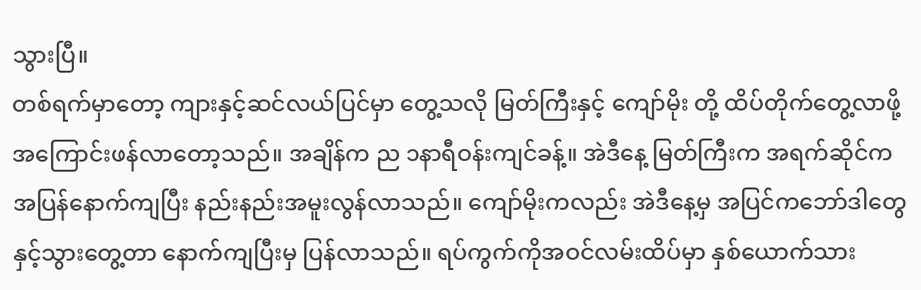သွားပြီ။
တစ်ရက်မှာတော့ ကျားနှင့်ဆင်လယ်ပြင်မှာ တွေ့သလို မြတ်ကြီးနှင့် ကျော်မိုး တို့ ထိပ်တိုက်တွေ့လာဖို့ အကြောင်းဖန်လာတော့သည်။ အချိန်က ည ၁နာရီဝန်းကျင်ခန့်။ အဲဒီနေ့ မြတ်ကြီးက အရက်ဆိုင်က အပြန်နောက်ကျပြီး နည်းနည်းအမူးလွန်လာသည်။ ကျော်မိုးကလည်း အဲဒီနေ့မှ အပြင်ကဘော်ဒါတွေနှင့်သွားတွေ့တာ နောက်ကျပြီးမှ ပြန်လာသည်။ ရပ်ကွက်ကိုအဝင်လမ်းထိပ်မှာ နှစ်ယောက်သား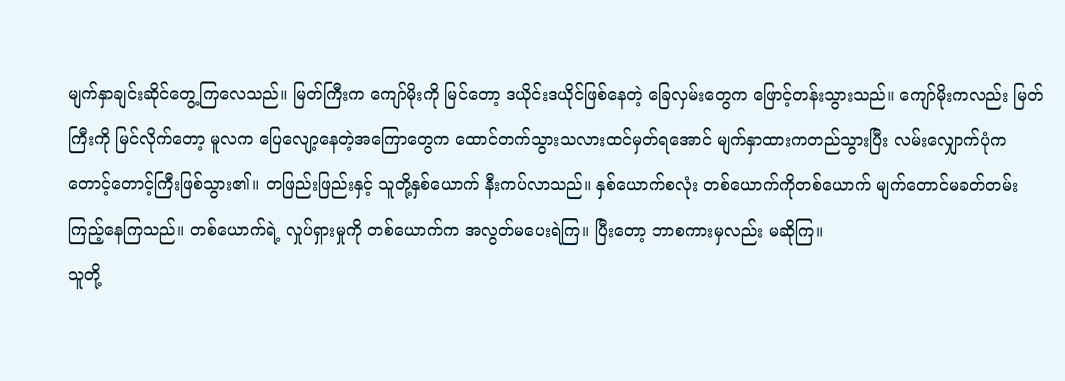မျက်နှာချင်းဆိုင်တွေ့ကြလေသည်။ မြတ်ကြီးက ကျော်မိုးကို မြင်တော့ ဒယိုင်းဒယိုင်ဖြစ်နေတဲ့ ခြေလှမ်းတွေက ဖြောင့်တန်းသွားသည်။ ကျော်မိုးကလည်း မြတ်ကြီးကို မြင်လိုက်တော့ မူလက ပြေလျော့နေတဲ့အကြောတွေက ထောင်တက်သွားသလားထင်မှတ်ရအောင် မျက်နှာထားကတည်သွားပြီး လမ်းလျှောက်ပုံက တောင့်တောင့်ကြီးဖြစ်သွား၏။ တဖြည်းဖြည်းနှင့် သူတို့နှစ်ယောက် နီးကပ်လာသည်။ နှစ်ယောက်စလုံး တစ်ယောက်ကိုတစ်ယောက် မျက်တောင်မခတ်တမ်းကြည့်နေကြသည်။ တစ်ယောက်ရဲ့ လှုပ်ရှားမှုကို တစ်ယောက်က အလွတ်မပေးရဲကြ။ ပြီးတော့ ဘာစကားမှလည်း မဆိုကြ။
သူတို့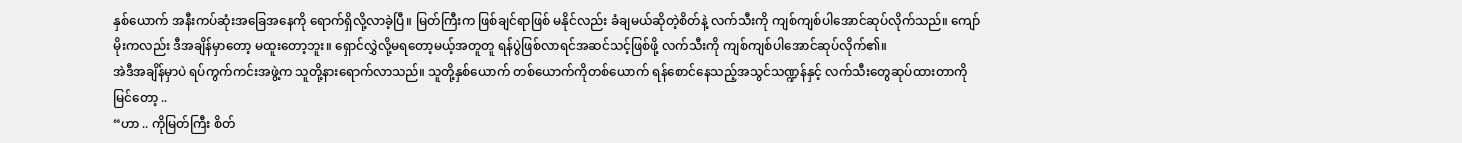နှစ်ယောက် အနီးကပ်ဆုံးအခြေအနေကို ရောက်ရှိလို့လာခဲ့ပြီ။ မြတ်ကြီးက ဖြစ်ချင်ရာဖြစ် မနိုင်လည်း ခံချမယ်ဆိုတဲ့စိတ်နဲ့ လက်သီးကို ကျစ်ကျစ်ပါအောင်ဆုပ်လိုက်သည်။ ကျော်မိုးကလည်း ဒီအချိန်မှာတော့ မထူးတော့ဘူး။ ရှောင်လွှဲလို့မရတော့မယ့်အတူတူ ရန်ပွဲဖြစ်လာရင်အဆင်သင့်ဖြစ်ဖို့ လက်သီးကို ကျစ်ကျစ်ပါအောင်ဆုပ်လိုက်၏။
အဲဒီအချိန်မှာပဲ ရပ်ကွက်ကင်းအဖွဲ့က သူတို့နားရောက်လာသည်။ သူတို့နှစ်ယောက် တစ်ယောက်ကိုတစ်ယောက် ရန်စောင်နေသည့်အသွင်သဏ္ဍန်နှင့် လက်သီးတွေဆုပ်ထားတာကို မြင်တော့ ..
“ဟာ .. ကိုမြတ်ကြီး စိတ်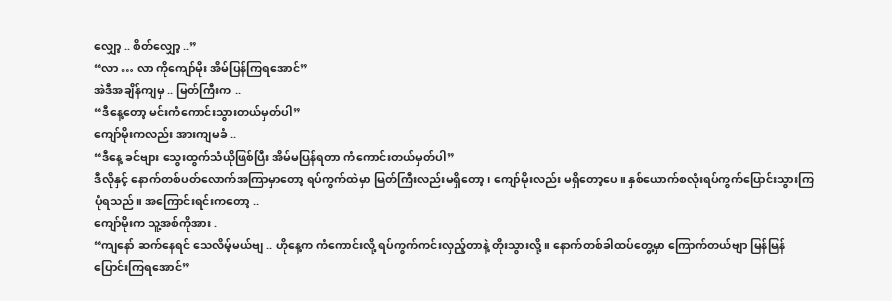လျှော့ .. စိတ်လျှော့ ..”
“လာ … လာ ကိုကျော်မိုး အိမ်ပြန်ကြရအောင်”
အဲဒီအချိန်ကျမှ .. မြတ်ကြီးက ..
“ဒီနေ့တော့ မင်းကံကောင်းသွားတယ်မှတ်ပါ”
ကျော်မိုးကလည်း အားကျမခံ ..
“ဒီနေ့ ခင်ဗျား သွေးထွက်သံယိုဖြစ်ပြီး အိမ်မပြန်ရတာ ကံကောင်းတယ်မှတ်ပါ”
ဒီလိုနှင့် နောက်တစ်ပတ်လောက်အကြာမှာတော့ ရပ်ကွက်ထဲမှာ မြတ်ကြီးလည်းမရှိတော့၊ ကျော်မိုးလည်း မရှိတော့ပေ။ နှစ်ယောက်စလုံးရပ်ကွက်ပြောင်းသွားကြပုံရသည်။ အကြောင်းရင်းကတော့ ..
ကျော်မိုးက သူ့အစ်ကိုအား .
“ကျနော် ဆက်နေရင် သေလိမ့်မယ်ဗျ .. ဟိုနေ့က ကံကောင်းလို့ ရပ်ကွက်ကင်းလှည့်တာနဲ့ တိုးသွားလို့။ နောက်တစ်ခါထပ်တွေ့မှာ ကြောက်တယ်ဗျာ မြန်မြန်ပြောင်းကြရအောင်”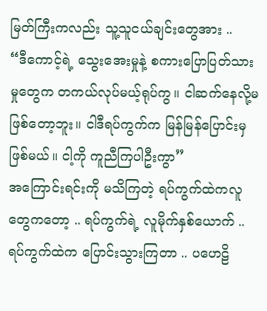မြတ်ကြီးကလည်း သူ့သူငယ်ချင်းတွေအား ..
“ဒီကောင့်ရဲ့ သွေးအေးမှုနဲ့ စကားပြောပြတ်သားမှုတွေက တကယ်လုပ်မယ့်ရုပ်ကွ။ ငါဆက်နေလို့မဖြစ်တော့ဘူး။ ငါဒီရပ်ကွက်က မြန်မြန်ပြောင်းမှဖြစ်မယ်။ ငါ့ကို ကူညီကြပါဦးကွာ”
အကြောင်းရင်းကို မသိကြတဲ့ ရပ်ကွက်ထဲကလူတွေကတော့ .. ရပ်ကွက်ရဲ့ လူမိုက်နှစ်ယောက် .. ရပ်ကွက်ထဲက ပြောင်းသွားကြတာ .. ပဟေဠိ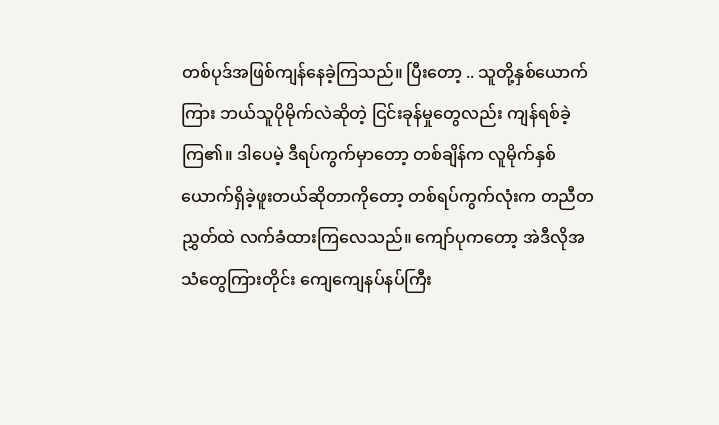တစ်ပုဒ်အဖြစ်ကျန်နေခဲ့ကြသည်။ ပြီးတော့ .. သူတို့နှစ်ယောက်ကြား ဘယ်သူပိုမိုက်လဲဆိုတဲ့ ငြင်းခုန်မှုတွေလည်း ကျန်ရစ်ခဲ့ကြ၏။ ဒါပေမဲ့ ဒီရပ်ကွက်မှာတော့ တစ်ချိန်က လူမိုက်နှစ်ယောက်ရှိခဲ့ဖူးတယ်ဆိုတာကိုတော့ တစ်ရပ်ကွက်လုံးက တညီတညွှတ်ထဲ လက်ခံထားကြလေသည်။ ကျော်ပုကတော့ အဲဒီလိုအသံတွေကြားတိုင်း ကျေကျေနပ်နပ်ကြီး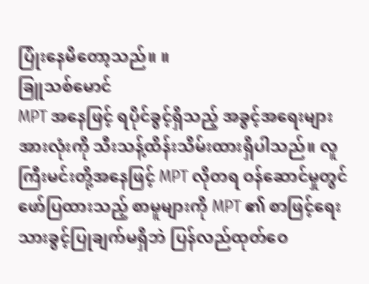ပြုံးနေမိတော့သည်။ ။
ခြူသစ်မောင်
MPT အနေဖြင့် ရပိုင်ခွင့်ရှိသည့် အခွင့်အရေးများအားလုံးကို သီးသန့်ထိန်းသိမ်းထားရှိပါသည်။ လူကြီးမင်းတို့အနေဖြင့် MPT လိုတရ ဝန်ဆောင်မှုတွင် ဖော်ပြထားသည့် စာမူများကို MPT ၏ စာဖြင့်ရေးသားခွင့်ပြုချက်မရှိဘဲ ပြန်လည်ထုတ်ဝေ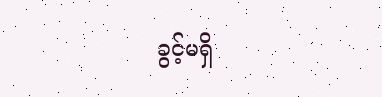ခွင့်မရှိ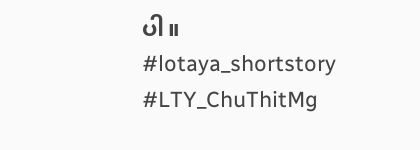ပါ။
#lotaya_shortstory
#LTY_ChuThitMg